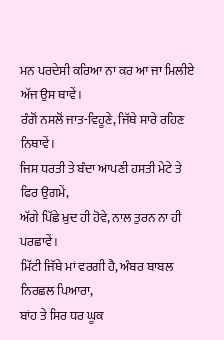ਮਨ ਪਰਦੇਸੀ ਕਰਿਆ ਨਾ ਕਰ ਆ ਜਾ ਮਿਲੀਏ ਅੱਜ ਉਸ ਥਾਵੇਂ।
ਰੰਗੋਂ ਨਸਲੋਂ ਜਾਤ-ਵਿਹੂਣੇ, ਜਿੱਥੇ ਸਾਰੇ ਰਹਿਣ ਨਿਥਾਵੇਂ।
ਜਿਸ ਧਰਤੀ ਤੇ ਬੰਦਾ ਆਪਣੀ ਹਸਤੀ ਮੇਟੇ ਤੇ ਫਿਰ ਉਗਮੇਂ,
ਅੱਗੇ ਪਿੱਛੇ ਖ਼ੁਦ ਹੀ ਹੋਵੇ, ਨਾਲ ਤੁਰਨ ਨਾ ਹੀ ਪਰਛਾਵੇਂ।
ਮਿੱਟੀ ਜਿੱਥੇ ਮਾਂ ਵਰਗੀ ਹੈ, ਅੰਬਰ ਬਾਬਲ ਨਿਰਛਲ ਪਿਆਰਾ,
ਬਾਂਹ ਤੇ ਸਿਰ ਧਰ ਘੂਕ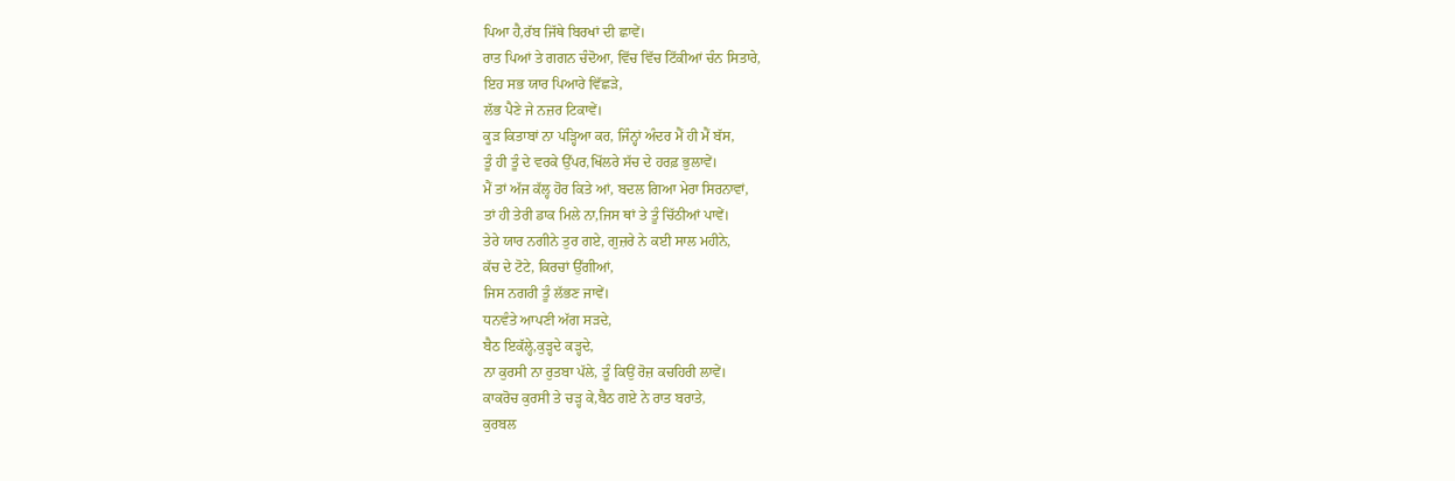ਪਿਆ ਹੈ,ਰੱਬ ਜਿੱਥੇ ਬਿਰਖਾਂ ਦੀ ਛਾਵੇਂ।
ਰਾਤ ਪਿਆਂ ਤੇ ਗਗਨ ਚੰਦੋਆ, ਵਿੱਚ ਵਿੱਚ ਟਿੱਕੀਆਂ ਚੰਨ ਸਿਤਾਰੇ,
ਇਹ ਸਭ ਯਾਰ ਪਿਆਰੇ ਵਿੱਛੜੇ,
ਲੱਭ ਪੈਣੇ ਜੇ ਨਜ਼ਰ ਟਿਕਾਵੇਂ।
ਕੂੜ ਕਿਤਾਬਾਂ ਨਾ ਪੜ੍ਹਿਆ ਕਰ, ਜਿੰਨ੍ਹਾਂ ਅੰਦਰ ਮੈਂ ਹੀ ਮੈਂ ਬੱਸ,
ਤੂੰ ਹੀ ਤੂੰ ਦੇ ਵਰਕੇ ਉੱਪਰ,ਖਿੱਲਰੇ ਸੱਚ ਦੇ ਹਰਫ਼ ਭੁਲਾਵੇਂ।
ਮੈਂ ਤਾਂ ਅੱਜ ਕੱਲ੍ਹ ਹੋਰ ਕਿਤੇ ਆਂ, ਬਦਲ ਗਿਆ ਮੇਰਾ ਸਿਰਨਾਵਾਂ,
ਤਾਂ ਹੀ ਤੇਰੀ ਡਾਕ ਮਿਲੇ ਨਾ,ਜਿਸ ਥਾਂ ਤੇ ਤੂੰ ਚਿੱਠੀਆਂ ਪਾਵੇਂ।
ਤੇਰੇ ਯਾਰ ਨਗੀਨੇ ਤੁਰ ਗਏ, ਗੁਜ਼ਰੇ ਨੇ ਕਈ ਸਾਲ ਮਹੀਨੇ,
ਕੱਚ ਦੇ ਟੋਟੇ, ਕਿਰਚਾਂ ਉੱਗੀਆਂ,
ਜਿਸ ਨਗਰੀ ਤੂੰ ਲੱਭਣ ਜਾਵੇਂ।
ਧਨਵੰਤੇ ਆਪਣੀ ਅੱਗ ਸੜਦੇ,
ਬੈਠ ਇਕੱਲ੍ਹੇ,ਕੁੜ੍ਹਦੇ ਕੜ੍ਹਦੇ,
ਨਾ ਕੁਰਸੀ ਨਾ ਰੁਤਬਾ ਪੱਲੇ, ਤੂੰ ਕਿਉਂ ਰੋਜ਼ ਕਚਹਿਰੀ ਲਾਵੇਂ।
ਕਾਕਰੋਚ ਕੁਰਸੀ ਤੇ ਚੜ੍ਹ ਕੇ,ਬੈਠ ਗਏ ਨੇ ਰਾਤ ਬਰਾਤੇ,
ਕੁਰਬਲ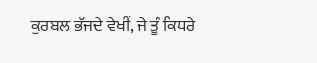ਕੁਰਬਲ ਭੱਜਦੇ ਵੇਖੀਂ, ਜੇ ਤੂੰ ਕਿਧਰੇ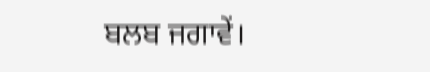ਬਲਬ ਜਗਾਵੇਂ।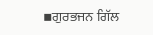▪ਗੁਰਭਜਨ ਗਿੱਲ